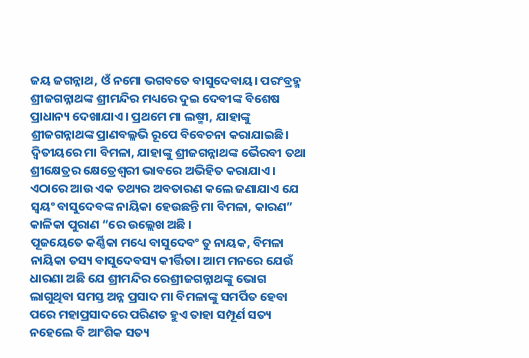ଜୟ ଜଗନ୍ନାଥ, ଓଁ ନମୋ ଭଗବତେ ବାସୁଦେବାୟ। ପରଂବ୍ରହ୍ମ ଶ୍ରୀଜଗନ୍ନାଥଙ୍କ ଶ୍ରୀମନ୍ଦିର ମଧ୍ୟରେ ଦୁଇ ଦେବୀଙ୍କ ବିଶେଷ ପ୍ରାଧାନ୍ୟ ଦେଖାଯାଏ। ପ୍ରଥମେ ମା ଲଷ୍ମୀ, ଯାହାଙ୍କୁ ଶ୍ରୀଜଗନ୍ନାଥଙ୍କ ପ୍ରାଣବଲ୍ଳଭି ରୂପେ ବିବେଚନା କରାଯାଇଛି। ଦ୍ଵିତୀୟରେ ମା ବିମଳା, ଯାହାଙ୍କୁ ଶ୍ରୀଜଗନ୍ନାଥଙ୍କ ଭୈରବୀ ତଥା ଶ୍ରୀକ୍ଷେତ୍ରର କ୍ଷେତ୍ରେଶ୍ୱରୀ ଭାବରେ ଅଭିହିତ କରାଯାଏ। ଏଠାରେ ଆଉ ଏକ ତଥ୍ୟର ଅବତାରଣ କଲେ ଜଣାଯାଏ ଯେ ସ୍ୱୟଂ ବାସୁଦେବଙ୍କ ନାୟିକା ହେଉଛନ୍ତି ମା ବିମଳା, କାରଣ” କାଳିକା ପୁରାଣ “ରେ ଉଲ୍ଲେଖ ଅଛି ।
ପୂଜୟେତେ କର୍ଣ୍ଣିକା ମଧ୍ୟେ ବାସୁଦେବଂ ତୁ ନାୟକ, ବିମଳା ନାୟିକା ତସ୍ୟ ବାସୁଦେବସ୍ୟ କୀର୍ତ୍ତିତା। ଆମ ମନରେ ଯେଉଁ ଧାରଣା ଅଛି ଯେ ଶ୍ରୀମନ୍ଦିର ରେଶ୍ରୀଜଗନ୍ନାଥଙ୍କୁ ଭୋଗ ଲାଗୁଥିବା ସମସ୍ତ ଅନ୍ନ ପ୍ରସାଦ ମା ବିମଳାଙ୍କୁ ସମର୍ପିତ ହେବା ପରେ ମହାପ୍ରସାଦରେ ପରିଣତ ହୁଏ ତାହା ସମ୍ପୂର୍ଣ ସତ୍ୟ ନହେଲେ ବି ଆଂଶିକ ସତ୍ୟ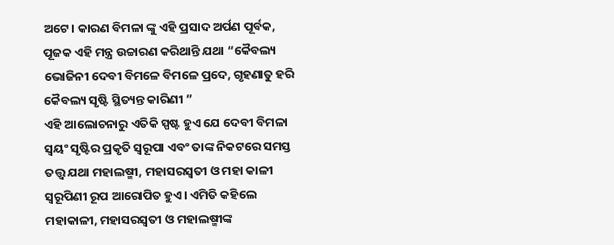ଅଟେ। କାରଣ ବିମଳା ଙ୍କୁ ଏହି ପ୍ରସାଦ ଅର୍ପଣ ପୂର୍ବକ, ପୂଜକ ଏହି ମନ୍ତ୍ର ଉଚ୍ଚାରଣ କରିଥାନ୍ତି ଯଥା “କୈବଲ୍ୟ ଭୋଜିନୀ ଦେବୀ ବିମଳେ ବିମଳେ ପ୍ରଦେ, ଗୃହଣାତୁ ହରି କୈବଲ୍ୟ ସୃଷ୍ଟି ସ୍ଥିତ୍ୟନ୍ତ କାରିଣୀ ”
ଏହି ଆଲୋଚନାରୁ ଏତିକି ସ୍ପଷ୍ଟ ହୁଏ ଯେ ଦେବୀ ବିମଳା ସ୍ୱୟଂ ସୃଷ୍ଟିର ପ୍ରକୃତି ସ୍ୱରୂପା ଏବଂ ତାଙ୍କ ନିକଟରେ ସମସ୍ତ ତତ୍ତ୍ୱ ଯଥା ମହାଲଷ୍ମୀ, ମହାସରସ୍ବତୀ ଓ ମହା କାଳୀ ସ୍ୱରୂପିଣୀ ରୂପ ଆରୋପିତ ହୁଏ। ଏମିତି କହିଲେ ମହାକାଳୀ, ମହାସରସ୍ବତୀ ଓ ମହାଲଷ୍ମୀଙ୍କ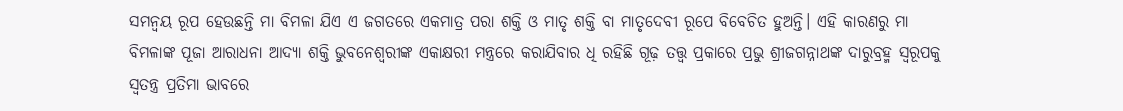ସମନ୍ୱୟ ରୂପ ହେଉଛନ୍ତି ମା ବିମଳା ଯିଏ ଏ ଜଗତରେ ଏକମାତ୍ର ପରା ଶକ୍ତି ଓ ମାତୃ ଶକ୍ତି ବା ମାତୃଦେବୀ ରୂପେ ବିବେଚିତ ହୁଅନ୍ତି। ଏହି କାରଣରୁ ମା ବିମଳାଙ୍କ ପୂଜା ଆରାଧନା ଆଦ୍ୟା ଶକ୍ତି ଭୁବନେଶ୍ୱରୀଙ୍କ ଏକାକ୍ଷରୀ ମନ୍ତ୍ରରେ କରାଯିବାର ଧି ରହିଛି ଗୂଢ଼ ତତ୍ତ୍ୱ ପ୍ରକାରେ ପ୍ରଭୁ ଶ୍ରୀଜଗନ୍ନାଥଙ୍କ ଦାରୁବ୍ରହ୍ମ ସ୍ୱରୂପକୁ ସ୍ୱତନ୍ତ୍ର ପ୍ରତିମା ଭାବରେ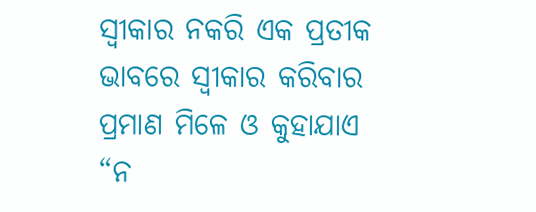ସ୍ୱୀକାର ନକରି ଏକ ପ୍ରତୀକ ଭାବରେ ସ୍ୱୀକାର କରିବାର ପ୍ରମାଣ ମିଳେ ଓ କୁହାଯାଏ “ନ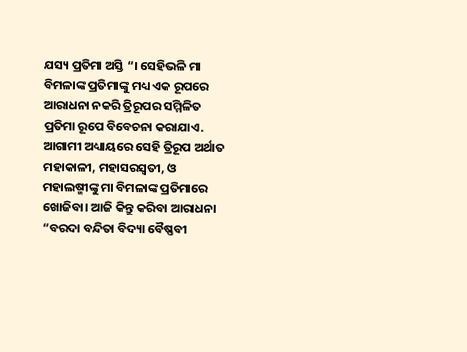ଯସ୍ୟ ପ୍ରତିମା ଅସ୍ତି “। ସେହିଭଳି ମା ବିମଳାଙ୍କ ପ୍ରତିମାଙ୍କୁ ମଧ୍ୟ ଏକ ରୂପରେ ଆରାଧନା ନକରି ତ୍ରିରୂପର ସମ୍ମିଳିତ ପ୍ରତିମା ରୂପେ ବିବେଚନା କରାଯାଏ. ଆଗାମୀ ଅଧ୍ୟାୟରେ ସେହି ତ୍ରିରୂପ ଅର୍ଥାତ ମହାକାଳୀ, ମହାସରସ୍ୱତୀ, ଓ ମହାଲଷ୍ମୀଙ୍କୁ ମା ବିମଳାଙ୍କ ପ୍ରତିମାରେ ଖୋଜିବା। ଆଜି କିନ୍ତୁ କରିବା ଆରାଧନା
“ବରଦା ବନ୍ଦିତା ବିଦ୍ୟା ବୈଷ୍ଣବୀ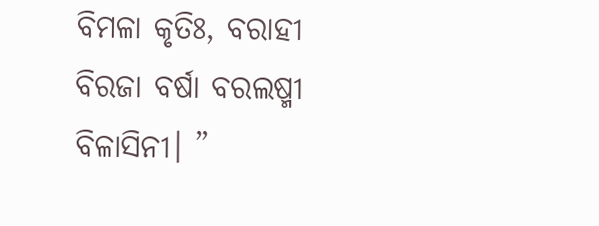ବିମଳା କୃତିଃ, ବରାହୀ ବିରଜା ବର୍ଷା ବରଲଷ୍ମୀ ବିଳାସିନୀ। ”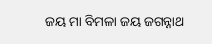ଜୟ ମା ବିମଳା ଜୟ ଜଗନ୍ନାଥ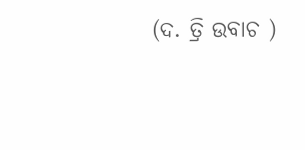(ଦ. ତ୍ରି ଉବାଚ )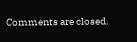Comments are closed.